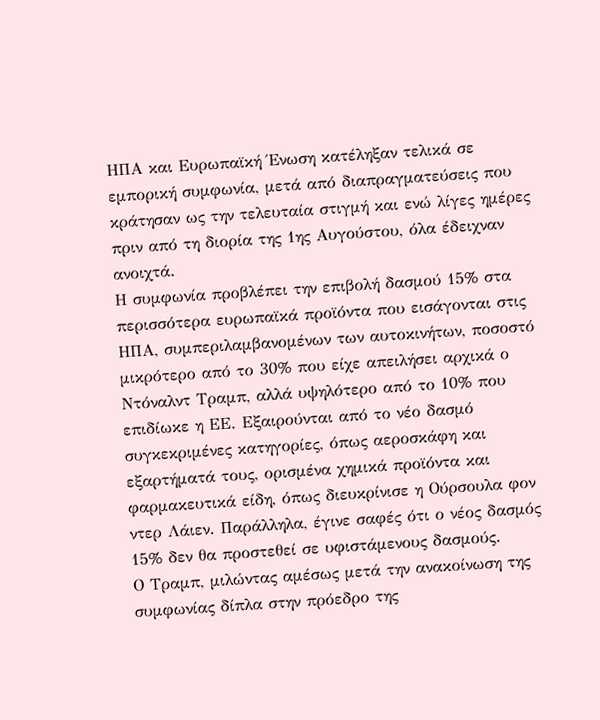ΗΠΑ και Ευρωπαϊκή Ένωση κατέληξαν τελικά σε εμπορική συμφωνία, μετά από διαπραγματεύσεις που κράτησαν ως την τελευταία στιγμή και ενώ λίγες ημέρες πριν από τη διορία της 1ης Αυγούστου, όλα έδειχναν ανοιχτά.
Η συμφωνία προβλέπει την επιβολή δασμού 15% στα περισσότερα ευρωπαϊκά προϊόντα που εισάγονται στις ΗΠΑ, συμπεριλαμβανομένων των αυτοκινήτων, ποσοστό μικρότερο από το 30% που είχε απειλήσει αρχικά ο Ντόναλντ Τραμπ, αλλά υψηλότερο από το 10% που επιδίωκε η ΕΕ. Εξαιρούνται από το νέο δασμό συγκεκριμένες κατηγορίες, όπως αεροσκάφη και εξαρτήματά τους, ορισμένα χημικά προϊόντα και φαρμακευτικά είδη, όπως διευκρίνισε η Ούρσουλα φον ντερ Λάιεν. Παράλληλα, έγινε σαφές ότι ο νέος δασμός 15% δεν θα προστεθεί σε υφιστάμενους δασμούς.
Ο Τραμπ, μιλώντας αμέσως μετά την ανακοίνωση της συμφωνίας δίπλα στην πρόεδρο της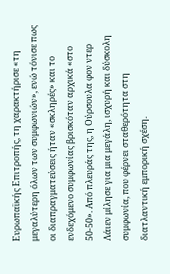Ευρωπαϊκής Επιτροπής, τη χαρακτήρισε «τη μεγαλύτερη όλων των συμφωνιών», ενώ τόνισε πως οι διαπραγματεύσεις ήταν «σκληρές» και το ενδεχόμενο συμφωνίας βρισκόταν αρχικά «στο 50-50». Από πλευράς της, η Ούρσουλα φον ντερ Λάιεν μίλησε για μια μεγάλη, ισχυρή και δύσκολη συμφωνία, που φέρνει σταθερότητα στη διατλαντική εμπορική σχέση.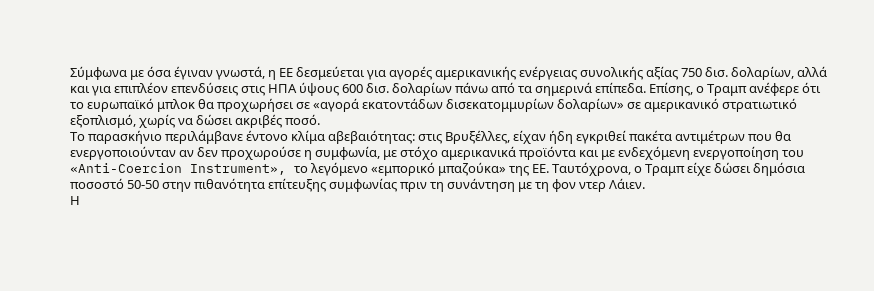Σύμφωνα με όσα έγιναν γνωστά, η ΕΕ δεσμεύεται για αγορές αμερικανικής ενέργειας συνολικής αξίας 750 δισ. δολαρίων, αλλά και για επιπλέον επενδύσεις στις ΗΠΑ ύψους 600 δισ. δολαρίων πάνω από τα σημερινά επίπεδα. Επίσης, ο Τραμπ ανέφερε ότι το ευρωπαϊκό μπλοκ θα προχωρήσει σε «αγορά εκατοντάδων δισεκατομμυρίων δολαρίων» σε αμερικανικό στρατιωτικό εξοπλισμό, χωρίς να δώσει ακριβές ποσό.
Το παρασκήνιο περιλάμβανε έντονο κλίμα αβεβαιότητας: στις Βρυξέλλες, είχαν ήδη εγκριθεί πακέτα αντιμέτρων που θα ενεργοποιούνταν αν δεν προχωρούσε η συμφωνία, με στόχο αμερικανικά προϊόντα και με ενδεχόμενη ενεργοποίηση του «Anti-Coercion Instrument», το λεγόμενο «εμπορικό μπαζούκα» της ΕΕ. Ταυτόχρονα, ο Τραμπ είχε δώσει δημόσια ποσοστό 50-50 στην πιθανότητα επίτευξης συμφωνίας πριν τη συνάντηση με τη φον ντερ Λάιεν.
Η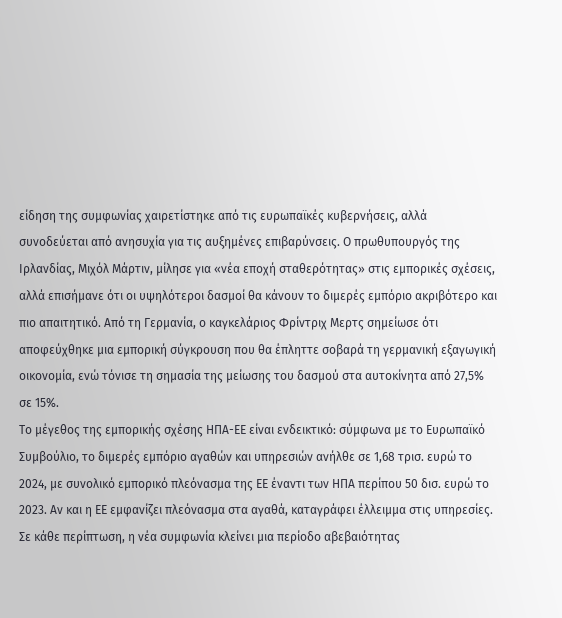είδηση της συμφωνίας χαιρετίστηκε από τις ευρωπαϊκές κυβερνήσεις, αλλά συνοδεύεται από ανησυχία για τις αυξημένες επιβαρύνσεις. Ο πρωθυπουργός της Ιρλανδίας, Μιχόλ Μάρτιν, μίλησε για «νέα εποχή σταθερότητας» στις εμπορικές σχέσεις, αλλά επισήμανε ότι οι υψηλότεροι δασμοί θα κάνουν το διμερές εμπόριο ακριβότερο και πιο απαιτητικό. Από τη Γερμανία, ο καγκελάριος Φρίντριχ Μερτς σημείωσε ότι αποφεύχθηκε μια εμπορική σύγκρουση που θα έπληττε σοβαρά τη γερμανική εξαγωγική οικονομία, ενώ τόνισε τη σημασία της μείωσης του δασμού στα αυτοκίνητα από 27,5% σε 15%.
Το μέγεθος της εμπορικής σχέσης ΗΠΑ-ΕΕ είναι ενδεικτικό: σύμφωνα με το Ευρωπαϊκό Συμβούλιο, το διμερές εμπόριο αγαθών και υπηρεσιών ανήλθε σε 1,68 τρισ. ευρώ το 2024, με συνολικό εμπορικό πλεόνασμα της ΕΕ έναντι των ΗΠΑ περίπου 50 δισ. ευρώ το 2023. Αν και η ΕΕ εμφανίζει πλεόνασμα στα αγαθά, καταγράφει έλλειμμα στις υπηρεσίες.
Σε κάθε περίπτωση, η νέα συμφωνία κλείνει μια περίοδο αβεβαιότητας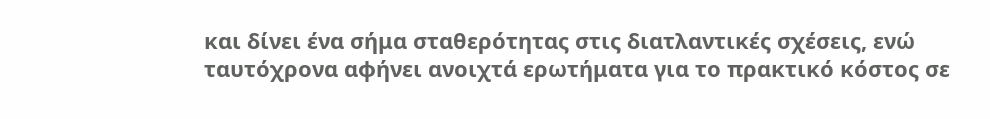και δίνει ένα σήμα σταθερότητας στις διατλαντικές σχέσεις, ενώ ταυτόχρονα αφήνει ανοιχτά ερωτήματα για το πρακτικό κόστος σε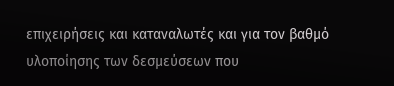επιχειρήσεις και καταναλωτές και για τον βαθμό υλοποίησης των δεσμεύσεων που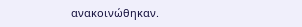ανακοινώθηκαν.